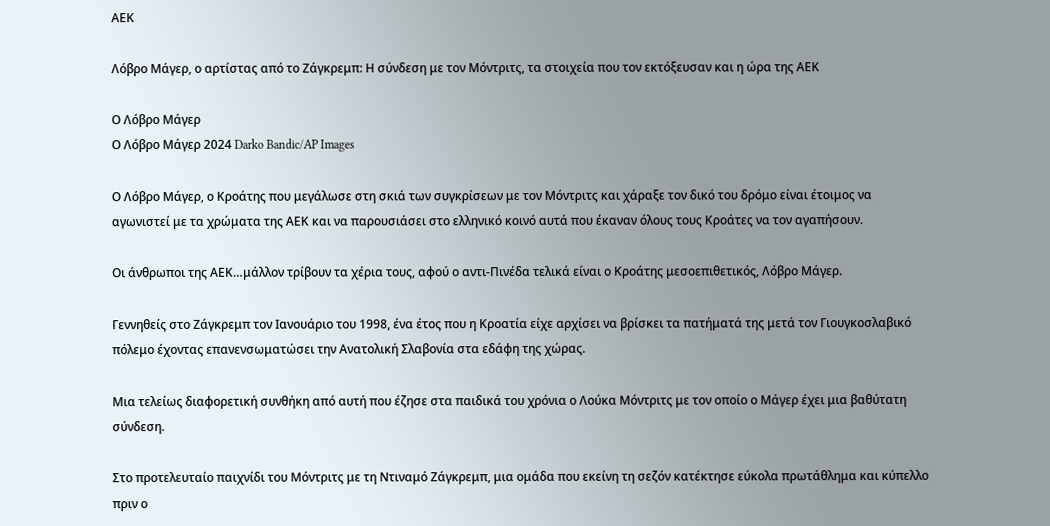ΑΕΚ

Λόβρο Μάγερ, ο αρτίστας από το Ζάγκρεμπ: Η σύνδεση με τον Μόντριτς, τα στοιχεία που τον εκτόξευσαν και η ώρα της ΑΕΚ

Ο Λόβρο Μάγερ
Ο Λόβρο Μάγερ 2024 Darko Bandic/AP Images

Ο Λόβρο Μάγερ, ο Κροάτης που μεγάλωσε στη σκιά των συγκρίσεων με τον Μόντριτς και χάραξε τον δικό του δρόμο είναι έτοιμος να αγωνιστεί με τα χρώματα της ΑΕΚ και να παρουσιάσει στο ελληνικό κοινό αυτά που έκαναν όλους τους Κροάτες να τον αγαπήσουν.

Οι άνθρωποι της ΑΕΚ…μάλλον τρίβουν τα χέρια τους, αφού ο αντι-Πινέδα τελικά είναι ο Κροάτης μεσοεπιθετικός, Λόβρο Μάγερ.

Γεννηθείς στο Ζάγκρεμπ τον Ιανουάριο του 1998, ένα έτος που η Κροατία είχε αρχίσει να βρίσκει τα πατήματά της μετά τον Γιουγκοσλαβικό πόλεμο έχοντας επανενσωματώσει την Ανατολική Σλαβονία στα εδάφη της χώρας.

Μια τελείως διαφορετική συνθήκη από αυτή που έζησε στα παιδικά του χρόνια ο Λούκα Μόντριτς με τον οποίο ο Μάγερ έχει μια βαθύτατη σύνδεση.

Στο προτελευταίο παιχνίδι του Μόντριτς με τη Ντιναμό Ζάγκρεμπ, μια ομάδα που εκείνη τη σεζόν κατέκτησε εύκολα πρωτάθλημα και κύπελλο πριν ο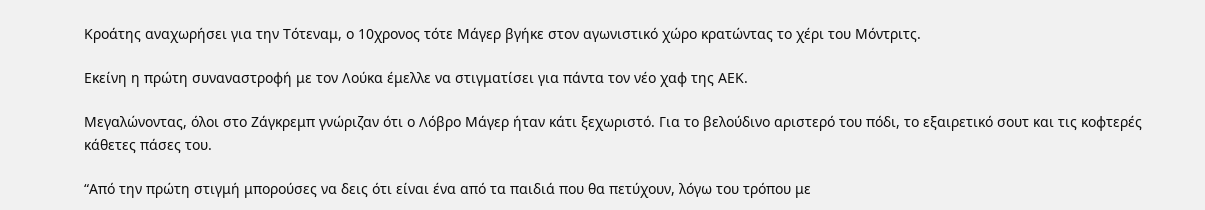Κροάτης αναχωρήσει για την Τότεναμ, ο 10χρονος τότε Μάγερ βγήκε στον αγωνιστικό χώρο κρατώντας το χέρι του Μόντριτς.

Εκείνη η πρώτη συναναστροφή με τον Λούκα έμελλε να στιγματίσει για πάντα τον νέο χαφ της ΑΕΚ.

Μεγαλώνοντας, όλοι στο Ζάγκρεμπ γνώριζαν ότι ο Λόβρο Μάγερ ήταν κάτι ξεχωριστό. Για το βελούδινο αριστερό του πόδι, το εξαιρετικό σουτ και τις κοφτερές κάθετες πάσες του.

“Από την πρώτη στιγμή μπορούσες να δεις ότι είναι ένα από τα παιδιά που θα πετύχουν, λόγω του τρόπου με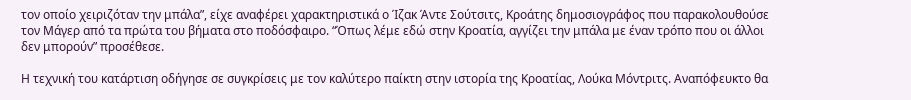τον οποίο χειριζόταν την μπάλα”, είχε αναφέρει χαρακτηριστικά ο Ίζακ Άντε Σούτσιτς, Κροάτης δημοσιογράφος που παρακολουθούσε τον Μάγερ από τα πρώτα του βήματα στο ποδόσφαιρο. “Όπως λέμε εδώ στην Κροατία, αγγίζει την μπάλα με έναν τρόπο που οι άλλοι δεν μπορούν” προσέθεσε.

Η τεχνική του κατάρτιση οδήγησε σε συγκρίσεις με τον καλύτερο παίκτη στην ιστορία της Κροατίας, Λούκα Μόντριτς. Αναπόφευκτο θα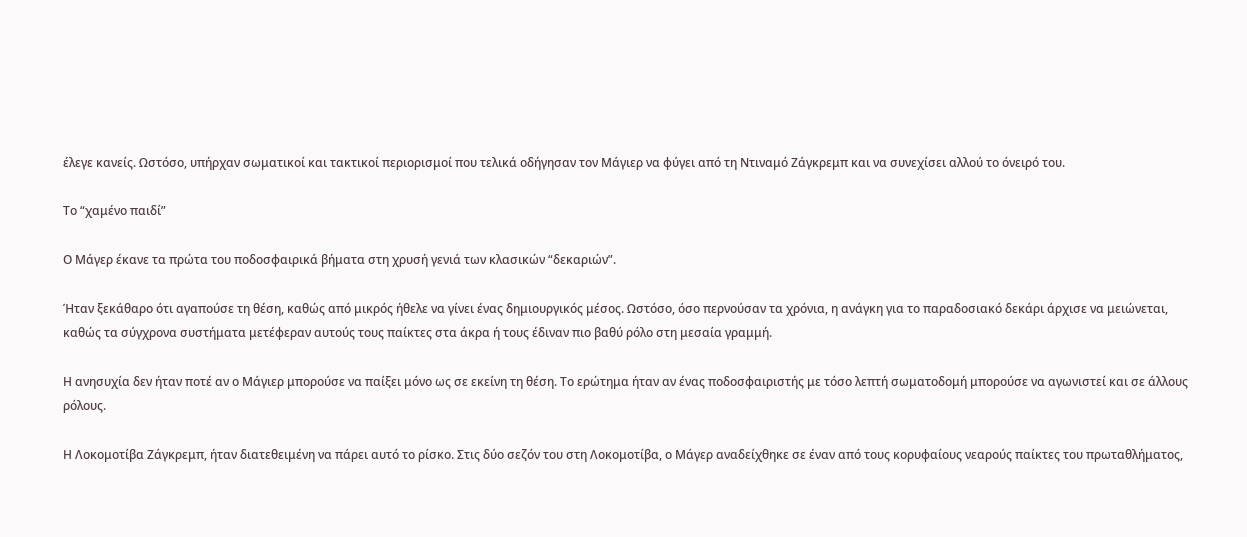έλεγε κανείς. Ωστόσο, υπήρχαν σωματικοί και τακτικοί περιορισμοί που τελικά οδήγησαν τον Μάγιερ να φύγει από τη Ντιναμό Ζάγκρεμπ και να συνεχίσει αλλού το όνειρό του.

Το “χαμένο παιδί”

Ο Μάγερ έκανε τα πρώτα του ποδοσφαιρικά βήματα στη χρυσή γενιά των κλασικών “δεκαριών”.

Ήταν ξεκάθαρο ότι αγαπούσε τη θέση, καθώς από μικρός ήθελε να γίνει ένας δημιουργικός μέσος. Ωστόσο, όσο περνούσαν τα χρόνια, η ανάγκη για το παραδοσιακό δεκάρι άρχισε να μειώνεται, καθώς τα σύγχρονα συστήματα μετέφεραν αυτούς τους παίκτες στα άκρα ή τους έδιναν πιο βαθύ ρόλο στη μεσαία γραμμή.

Η ανησυχία δεν ήταν ποτέ αν ο Μάγιερ μπορούσε να παίξει μόνο ως σε εκείνη τη θέση. Το ερώτημα ήταν αν ένας ποδοσφαιριστής με τόσο λεπτή σωματοδομή μπορούσε να αγωνιστεί και σε άλλους ρόλους.

Η Λοκομοτίβα Ζάγκρεμπ, ήταν διατεθειμένη να πάρει αυτό το ρίσκο. Στις δύο σεζόν του στη Λοκομοτίβα, ο Μάγερ αναδείχθηκε σε έναν από τους κορυφαίους νεαρούς παίκτες του πρωταθλήματος,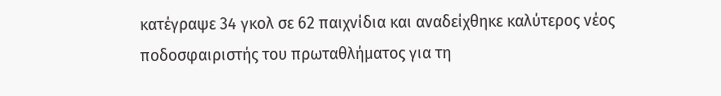κατέγραψε 34 γκολ σε 62 παιχνίδια και αναδείχθηκε καλύτερος νέος ποδοσφαιριστής του πρωταθλήματος για τη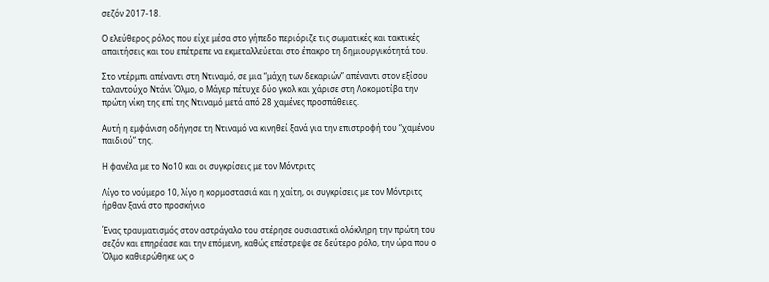σεζόν 2017-18.

Ο ελεύθερος ρόλος που είχε μέσα στο γήπεδο περιόριζε τις σωματικές και τακτικές απαιτήσεις και του επέτρεπε να εκμεταλλεύεται στο έπακρο τη δημιουργικότητά του.

Στο ντέρμπι απέναντι στη Ντιναμό, σε μια “μάχη των δεκαριών” απέναντι στον εξίσου ταλαντούχο Ντάνι Όλμο, ο Μάγερ πέτυχε δύο γκολ και χάρισε στη Λοκομοτίβα την πρώτη νίκη της επί της Ντιναμό μετά από 28 χαμένες προσπάθειες.

Αυτή η εμφάνιση οδήγησε τη Ντιναμό να κινηθεί ξανά για την επιστροφή του “χαμένου παιδιού” της.

Η φανέλα με το Νο10 και οι συγκρίσεις με τον Μόντριτς

Λίγο το νούμερο 10, λίγο η κορμοστασιά και η χαίτη, οι συγκρίσεις με τον Μόντριτς ήρθαν ξανά στο προσκήνιο

Ένας τραυματισμός στον αστράγαλο του στέρησε ουσιαστικά ολόκληρη την πρώτη του σεζόν και επηρέασε και την επόμενη, καθώς επέστρεψε σε δεύτερο ρόλο, την ώρα που ο Όλμο καθιερώθηκε ως ο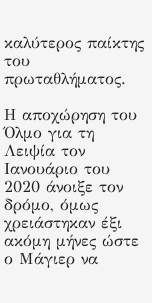καλύτερος παίκτης του πρωταθλήματος.

Η αποχώρηση του Όλμο για τη Λειψία τον Ιανουάριο του 2020 άνοιξε τον δρόμο, όμως χρειάστηκαν έξι ακόμη μήνες ώστε ο Μάγιερ να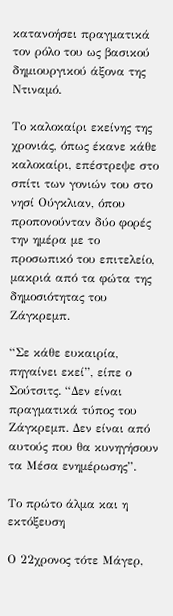κατανοήσει πραγματικά τον ρόλο του ως βασικού δημιουργικού άξονα της Ντιναμό.

Το καλοκαίρι εκείνης της χρονιάς, όπως έκανε κάθε καλοκαίρι, επέστρεψε στο σπίτι των γονιών του στο νησί Ούγκλιαν, όπου προπονούνταν δύο φορές την ημέρα με το προσωπικό του επιτελείο, μακριά από τα φώτα της δημοσιότητας του Ζάγκρεμπ.

“Σε κάθε ευκαιρία, πηγαίνει εκεί”, είπε ο Σούτσιτς. “Δεν είναι πραγματικά τύπος του Ζάγκρεμπ. Δεν είναι από αυτούς που θα κυνηγήσουν τα Μέσα ενημέρωσης”.

Το πρώτο άλμα και η εκτόξευση

Ο 22χρονος τότε Μάγερ,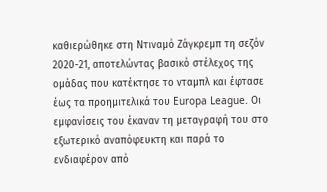καθιερώθηκε στη Ντιναμό Ζάγκρεμπ τη σεζόν 2020-21, αποτελώντας βασικό στέλεχος της ομάδας που κατέκτησε το νταμπλ και έφτασε έως τα προημιτελικά του Europa League. Οι εμφανίσεις του έκαναν τη μεταγραφή του στο εξωτερικό αναπόφευκτη και παρά το ενδιαφέρον από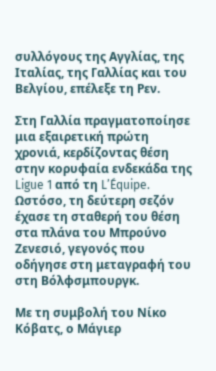συλλόγους της Αγγλίας, της Ιταλίας, της Γαλλίας και του Βελγίου, επέλεξε τη Ρεν.

Στη Γαλλία πραγματοποίησε μια εξαιρετική πρώτη χρονιά, κερδίζοντας θέση στην κορυφαία ενδεκάδα της Ligue 1 από τη L’Équipe. Ωστόσο, τη δεύτερη σεζόν έχασε τη σταθερή του θέση στα πλάνα του Μπρούνο Ζενεσιό, γεγονός που οδήγησε στη μεταγραφή του στη Βόλφσμπουργκ.

Με τη συμβολή του Νίκο Κόβατς, ο Μάγιερ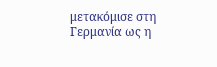μετακόμισε στη Γερμανία ως η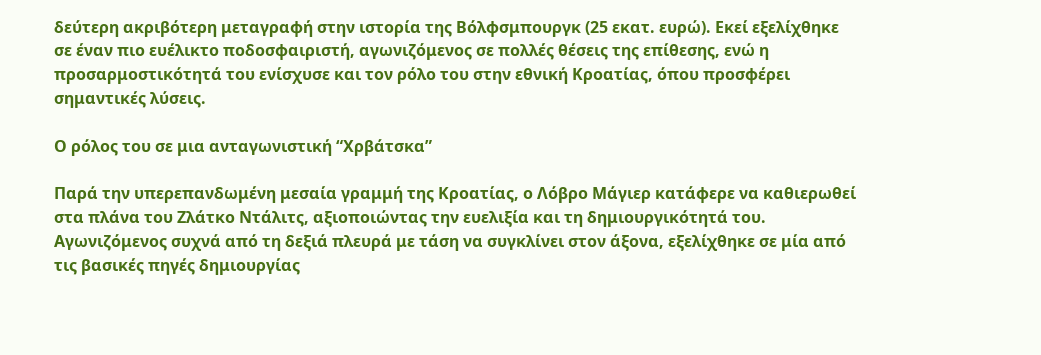δεύτερη ακριβότερη μεταγραφή στην ιστορία της Βόλφσμπουργκ (25 εκατ. ευρώ). Εκεί εξελίχθηκε σε έναν πιο ευέλικτο ποδοσφαιριστή, αγωνιζόμενος σε πολλές θέσεις της επίθεσης, ενώ η προσαρμοστικότητά του ενίσχυσε και τον ρόλο του στην εθνική Κροατίας, όπου προσφέρει σημαντικές λύσεις.

Ο ρόλος του σε μια ανταγωνιστική “Χρβάτσκα”

Παρά την υπερεπανδωμένη μεσαία γραμμή της Κροατίας, ο Λόβρο Μάγιερ κατάφερε να καθιερωθεί στα πλάνα του Ζλάτκο Ντάλιτς, αξιοποιώντας την ευελιξία και τη δημιουργικότητά του. Αγωνιζόμενος συχνά από τη δεξιά πλευρά με τάση να συγκλίνει στον άξονα, εξελίχθηκε σε μία από τις βασικές πηγές δημιουργίας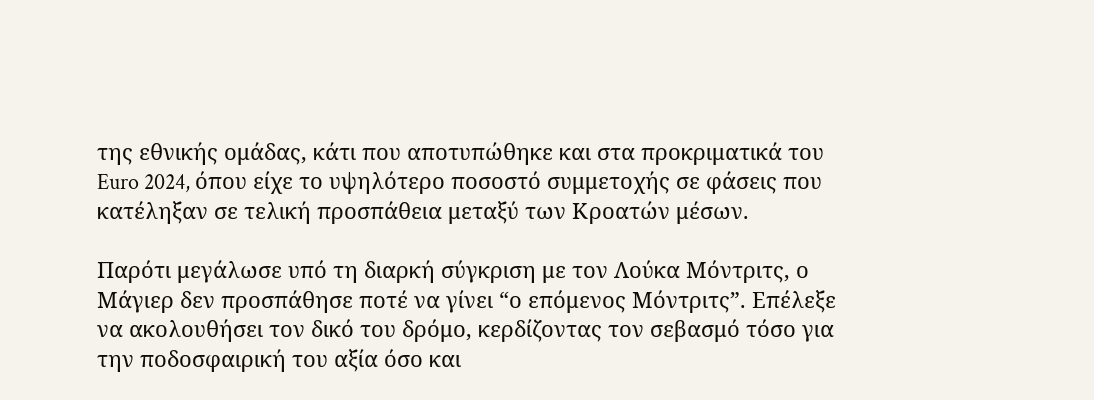της εθνικής ομάδας, κάτι που αποτυπώθηκε και στα προκριματικά του Euro 2024, όπου είχε το υψηλότερο ποσοστό συμμετοχής σε φάσεις που κατέληξαν σε τελική προσπάθεια μεταξύ των Κροατών μέσων.

Παρότι μεγάλωσε υπό τη διαρκή σύγκριση με τον Λούκα Μόντριτς, ο Μάγιερ δεν προσπάθησε ποτέ να γίνει “ο επόμενος Μόντριτς”. Επέλεξε να ακολουθήσει τον δικό του δρόμο, κερδίζοντας τον σεβασμό τόσο για την ποδοσφαιρική του αξία όσο και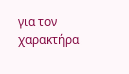για τον χαρακτήρα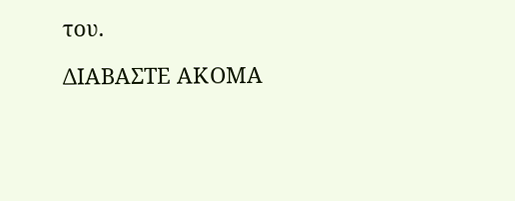του.

ΔΙΑΒΑΣΤΕ ΑΚΟΜΑ